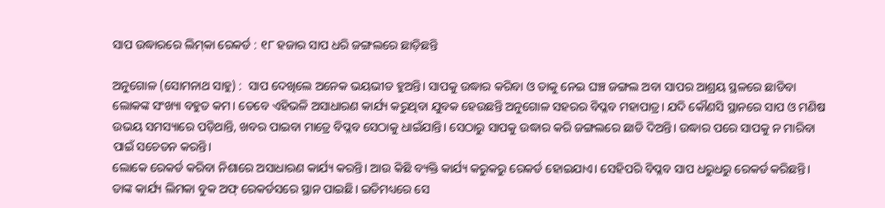ସାପ ଉଦ୍ଧାରରେ ଲିମ୍‌କା ରେକର୍ଡ : ୧୮ ହଜାର ସାପ ଧରି ଜଙ୍ଗଲରେ ଛାଡ଼ିଛନ୍ତି

ଅନୁଗୋଳ (ସୋମନାଥ ସାହୁ) :  ସାପ ଦେଖିଲେ ଅନେକ ଭୟଭୀତ ହୁଅନ୍ତି। ସାପକୁ ଉଦ୍ଧାର କରିବା ଓ ତାକୁ ନେଇ ଘଞ୍ଚ ଜଙ୍ଗଲ ଅବା ସାପର ଆଶ୍ରୟ ସ୍ଥଳରେ ଛାଡିବା ଲୋକଙ୍କ ସଂଖ୍ୟା ବହୁତ କମ। ତେବେ ଏହିଭଳି ଅସାଧାରଣ କାର୍ଯ୍ୟ କରୁଥିବା ଯୁବକ ହେଉଛନ୍ତି ଅନୁଗୋଳ ସହରର ବିପ୍ଳବ ମହାପାତ୍ର। ଯଦି କୌଣସି ସ୍ଥାନରେ ସାପ ଓ ମଣିଷ ଉଭୟ ସମସ୍ୟାରେ ପଡ଼ିଥାନ୍ତି, ଖବର ପାଇବା ମାତ୍ରେ ବିପ୍ଳବ ସେଠାକୁ ଧାଇଁଯାନ୍ତି। ସେଠାରୁ ସାପକୁ ଉଦ୍ଧାର କରି ଜଙ୍ଗଲରେ ଛାଡି ଦିଅନ୍ତି। ଉଦ୍ଧାର ପରେ ସାପକୁ ନ ମାରିବା ପାଇଁ ସଚେତନ କରନ୍ତି।
ଲୋକେ ରେକର୍ଡ କରିବା ନିଶାରେ ଅସାଧାରଣ କାର୍ଯ୍ୟ କରନ୍ତି। ଆଉ କିଛି ବ୍ୟକ୍ତି କାର୍ଯ୍ୟ କରୁକରୁ ରେକର୍ଡ ହୋଇଯାଏ। ସେହିପରି ବିପ୍ଳବ ସାପ ଧରୁଧରୁ ରେକର୍ଡ କରିଛନ୍ତି। ତାଙ୍କ କାର୍ଯ୍ୟ ଲିମକା ବୁକ ଅଫ୍‌ ରେକର୍ଡସରେ ସ୍ଥାନ ପାଇଛି। ଇତିମଧ୍ୟରେ ସେ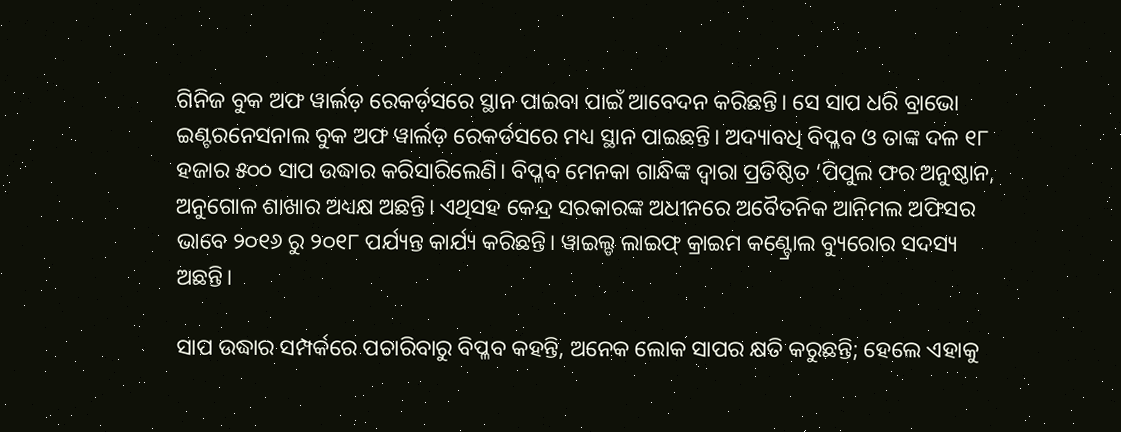ଗିନିଜ ବୁକ ଅଫ ୱାର୍ଲଡ଼ ରେକର୍ଡ଼ସରେ ସ୍ଥାନ ପାଇବା ପାଇଁ ଆବେଦନ କରିଛନ୍ତି। ସେ ସାପ ଧରି ବ୍ରାଭୋ ଇଣ୍ଟରନେସନାଲ ବୁକ ଅଫ ୱାର୍ଲଡ଼ ରେକର୍ଡସରେ ମଧ୍ୟ ସ୍ଥାନ ପାଇଛନ୍ତି। ଅଦ୍ୟାବଧି ବିପ୍ଳବ ଓ ତାଙ୍କ ଦଳ ୧୮ ହଜାର ୫୦୦ ସାପ ଉଦ୍ଧାର କରିସାରିଲେଣି। ବିପ୍ଳବ ମେନକା ଗାନ୍ଧିଙ୍କ ଦ୍ବାରା ପ୍ରତିଷ୍ଠିତ ‘ପିପୁଲ ଫର ଅନୁଷ୍ଠାନ, ଅନୁଗୋଳ ଶାଖାର ଅଧ୍ୟକ୍ଷ ଅଛନ୍ତି। ଏଥିସହ କେନ୍ଦ୍ର ସରକାରଙ୍କ ଅଧୀନରେ ଅବୈତନିକ ଆନିମଲ ଅଫିସର ଭାବେ ୨୦୧୬ ରୁ ୨୦୧୮ ପର୍ଯ୍ୟନ୍ତ କାର୍ଯ୍ୟ କରିଛନ୍ତି। ୱାଇଲ୍ଡ ଲାଇଫ୍‌ କ୍ରାଇମ କଣ୍ଟ୍ରୋଲ ବ୍ୟୁରୋର ସଦସ୍ୟ ଅଛନ୍ତି।

ସାପ ଉଦ୍ଧାର ସମ୍ପର୍କରେ ପଚାରିବାରୁ ବିପ୍ଳବ କହନ୍ତି, ଅନେକ ଲୋକ ସାପର କ୍ଷତି କରୁଛନ୍ତି; ହେଲେ ଏହାକୁ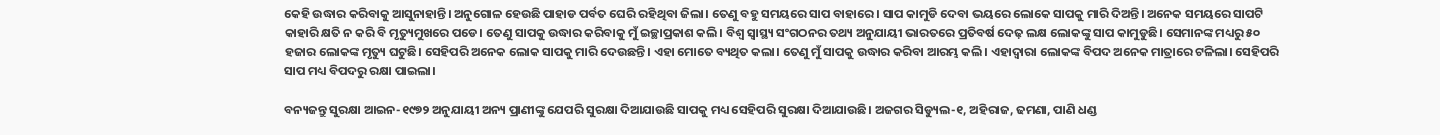କେହି ଉଦ୍ଧାର କରିବାକୁ ଆସୁନାହାନ୍ତି। ଅନୁଗୋଳ ହେଉଛି ପାହାଡ ପର୍ବତ ଘେରି ରହିଥିବା ଜିଲା। ତେଣୁ ବହୁ ସମୟରେ ସାପ ବାହାରେ। ସାପ କାମୁଡି ଦେବା ଭୟରେ ଲୋକେ ସାପକୁ ମାରି ଦିଅନ୍ତି। ଅନେକ ସମୟରେ ସାପଟି କାହାରି କ୍ଷତି ନ କରି ବି ମୃତ୍ୟୁମୁଖରେ ପଡେ। ତେଣୁ ସାପକୁ ଉଦ୍ଧାର କରିବାକୁ ମୁଁ ଇଚ୍ଛାପ୍ରକାଶ କଲି। ବିଶ୍ୱ ସ୍ୱାସ୍ଥ୍ୟ ସଂଗଠନର ତଥ୍ୟ ଅନୁଯାୟୀ ଭାରତରେ ପ୍ରତିବର୍ଷ ଦେଢ଼ ଲକ୍ଷ ଲୋକଙ୍କୁ ସାପ କାମୁଡୁଛି। ସେମାନଙ୍କ ମଧ୍ୟରୁ ୫୦ ହଜାର ଲୋକଙ୍କ ମୃତ୍ୟୁ ଘଟୁଛି। ସେହିପରି ଅନେକ ଲୋକ ସାପକୁ ମାରି ଦେଉଛନ୍ତି। ଏହା ମୋତେ ବ୍ୟଥିତ କଲା। ତେଣୁ ମୁଁ ସାପକୁ ଉଦ୍ଧାର କରିବା ଆରମ୍ଭ କଲି। ଏହାଦ୍ବାରା ଲୋକଙ୍କ ବିପଦ ଅନେକ ମାତ୍ରାରେ ଟଳିଲା। ସେହିପରି ସାପ ମଧ୍ୟ ବିପଦରୁ ରକ୍ଷା ପାଇଲା।

ବନ୍ୟଜନ୍ତୁ ସୁରକ୍ଷା ଆଇନ-୧୯୭୨ ଅନୁଯାୟୀ ଅନ୍ୟ ପ୍ରାଣୀଙ୍କୁ ଯେପରି ସୁରକ୍ଷା ଦିଆଯାଉଛି ସାପକୁ ମଧ୍ୟ ସେହିପରି ସୁରକ୍ଷା ଦିଆଯାଉଛି। ଅଜଗର ସିଡ୍ୟୁଲ-୧, ଅହିରାଜ, ଢମଣା, ପାଣି ଧଣ୍ଡ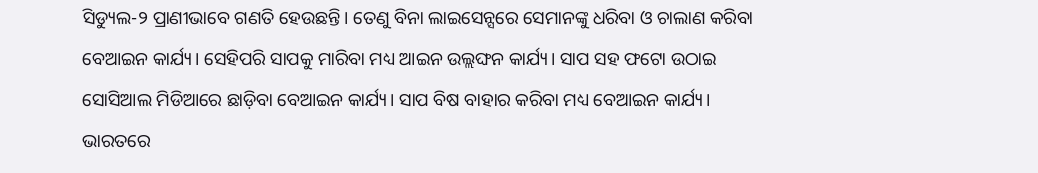ସିଡ୍ୟୁଲ-୨ ପ୍ରାଣୀଭାବେ ଗଣତି ହେଉଛନ୍ତି। ତେଣୁ ବିନା ଲାଇସେନ୍ସରେ ସେମାନଙ୍କୁ ଧରିବା ଓ ଚାଲାଣ କରିବା ବେଆଇନ କାର୍ଯ୍ୟ। ସେହିପରି ସାପକୁ ମାରିବା ମଧ୍ୟ ଆଇନ ଉଲ୍ଲଙ୍ଘନ କାର୍ଯ୍ୟ। ସାପ ସହ ଫଟୋ ଉଠାଇ ସୋସିଆଲ ମିଡିଆରେ ଛାଡ଼ିବା ବେଆଇନ କାର୍ଯ୍ୟ। ସାପ ବିଷ ବାହାର କରିବା ମଧ୍ୟ ବେଆଇନ କାର୍ଯ୍ୟ। ଭାରତରେ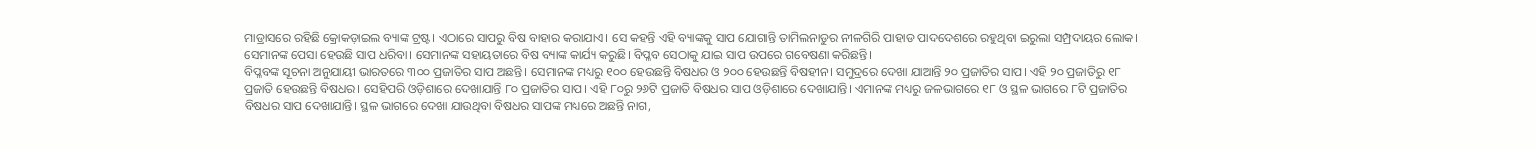ମାଡ୍ରାସରେ ରହିଛି କ୍ରୋକଡ଼ାଇଲ ବ୍ୟାଙ୍କ ଟ୍ରଷ୍ଟ। ଏଠାରେ ସାପରୁ ବିଷ ବାହାର କରାଯାଏ। ସେ କହନ୍ତି ଏହି ବ୍ୟାଙ୍କକୁ ସାପ ଯୋଗାନ୍ତି ତାମିଲନାଡୁର ନୀଳଗିରି ପାହାଡ ପାଦଦେଶରେ ରହୁଥିବା ଇରୁଲା ସମ୍ପ୍ରଦାୟର ଲୋକ। ସେମାନଙ୍କ ପେସା ହେଉଛି ସାପ ଧରିବା। ସେମାନଙ୍କ ସହାୟତାରେ ବିଷ ବ୍ୟାଙ୍କ କାର୍ଯ୍ୟ କରୁଛି। ବିପ୍ଳବ ସେଠାକୁ ଯାଇ ସାପ ଉପରେ ଗବେଷଣା କରିଛନ୍ତି।
ବିପ୍ଳବଙ୍କ ସୂଚନା ଅନୁଯାୟୀ ଭାରତରେ ୩୦୦ ପ୍ରଜାତିର ସାପ ଅଛନ୍ତି। ସେମାନଙ୍କ ମଧ୍ୟରୁ ୧୦୦ ହେଉଛନ୍ତି ବିଷଧର ଓ ୨୦୦ ହେଉଛନ୍ତି ବିଷହୀନ। ସମୁଦ୍ରରେ ଦେଖା ଯାଆନ୍ତି ୨୦ ପ୍ରଜାତିର ସାପ। ଏହି ୨୦ ପ୍ରଜାତିରୁ ୧୮ ପ୍ରଜାତି ହେଉଛନ୍ତି ବିଷଧର। ସେହିପରି ଓଡ଼ିଶାରେ ଦେଖାଯାନ୍ତି ୮୦ ପ୍ରଜାତିର ସାପ। ଏହି ୮୦ରୁ ୨୬ଟି ପ୍ରଜାତି ବିଷଧର ସାପ ଓଡ଼ିଶାରେ ଦେଖାଯାନ୍ତି। ଏମାନଙ୍କ ମଧ୍ୟରୁ ଜଳଭାଗରେ ୧୮ ଓ ସ୍ଥଳ ଭାଗରେ ୮ଟି ପ୍ରଜାତିର ବିଷଧର ସାପ ଦେଖାଯାନ୍ତି। ସ୍ଥଳ ଭାଗରେ ଦେଖା ଯାଉଥିବା ବିଷଧର ସାପଙ୍କ ମଧ୍ୟରେ ଅଛନ୍ତି ନାଗ,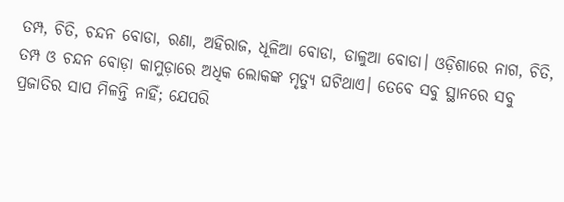ତମ୍ପ, ଚିତି, ଚନ୍ଦନ ବୋଡା, ରଣା, ଅହିରାଜ, ଧୂଳିଆ ବୋଡା, ଡାଳୁଆ ବୋଡା। ଓଡ଼ିଶାରେ ନାଗ, ଚିତି, ତମ୍ପ ଓ ଚନ୍ଦନ ବୋଡ଼ା କାମୁଡ଼ାରେ ଅଧିକ ଲୋକଙ୍କ ମୃତ୍ୟୁ ଘଟିଥାଏ। ତେବେ ସବୁ ସ୍ଥାନରେ ସବୁ ପ୍ରଜାତିର ସାପ ମିଳନ୍ତି ନାହିଁ; ଯେପରି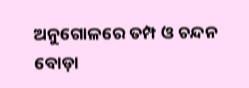ଅନୁଗୋଳରେ ତମ୍ପ ଓ ଚନ୍ଦନ ବୋଡ଼ା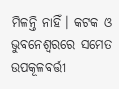ମିଳନ୍ତି ନାହିଁ। କଟକ ଓ ଭୁବନେଶ୍ୱରରେ ସମେତ ଉପକୂଳବର୍ତ୍ତୀ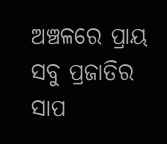ଅଞ୍ଚଳରେ ପ୍ରାୟ ସବୁ ପ୍ରଜାତିର ସାପ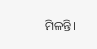ମିଳନ୍ତି।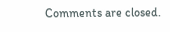Comments are closed.